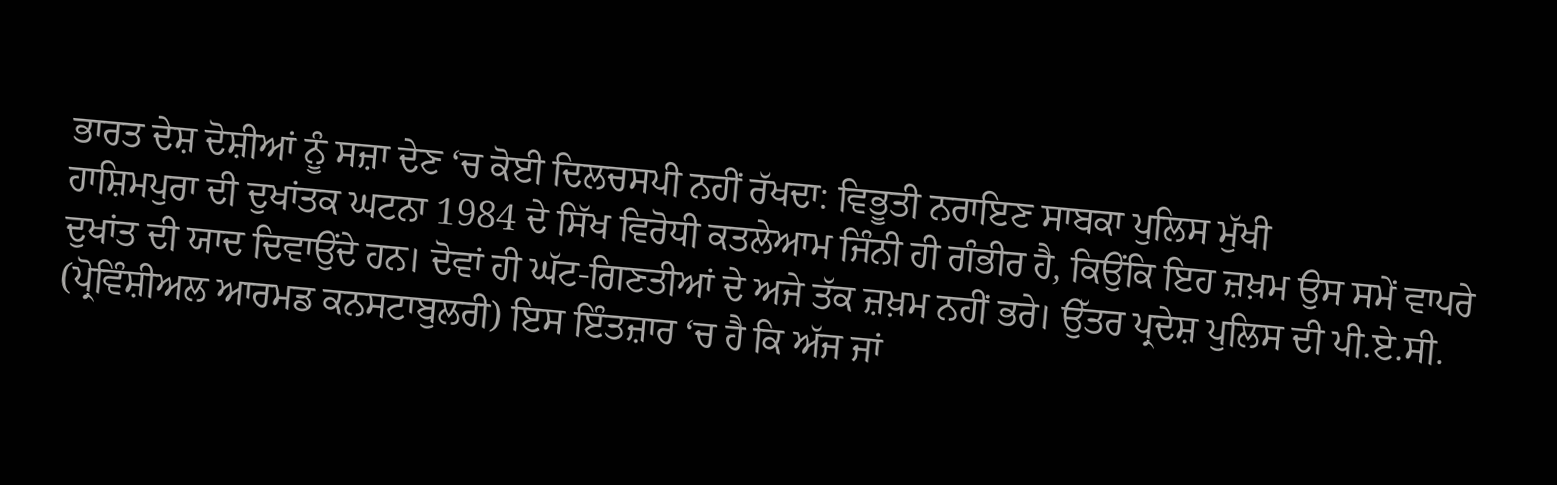ਭਾਰਤ ਦੇਸ਼ ਦੋਸ਼ੀਆਂ ਨੂੰ ਸਜ਼ਾ ਦੇਣ ‘ਚ ਕੋਈ ਦਿਲਚਸਪੀ ਨਹੀਂ ਰੱਖਦਾ: ਵਿਭੂਤੀ ਨਰਾਇਣ ਸਾਬਕਾ ਪੁਲਿਸ ਮੁੱਖੀ
ਹਾਸ਼ਿਮਪੁਰਾ ਦੀ ਦੁਖਾਂਤਕ ਘਟਨਾ 1984 ਦੇ ਸਿੱਖ ਵਿਰੋਧੀ ਕਤਲੇਆਮ ਜਿੰਨੀ ਹੀ ਗੰਭੀਰ ਹੈ, ਕਿਉਂਕਿ ਇਹ ਜ਼ਖ਼ਮ ਉਸ ਸਮੇਂ ਵਾਪਰੇ ਦੁਖਾਂਤ ਦੀ ਯਾਦ ਦਿਵਾਉਂਦੇ ਹਨ। ਦੋਵਾਂ ਹੀ ਘੱਟ-ਗਿਣਤੀਆਂ ਦੇ ਅਜੇ ਤੱਕ ਜ਼ਖ਼ਮ ਨਹੀਂ ਭਰੇ। ਉੱਤਰ ਪ੍ਰਦੇਸ਼ ਪੁਲਿਸ ਦੀ ਪੀ.ਏ.ਸੀ. (ਪ੍ਰੋਵਿੰਸ਼ੀਅਲ ਆਰਮਡ ਕਨਸਟਾਬੁਲਰੀ) ਇਸ ਇੰਤਜ਼ਾਰ ‘ਚ ਹੈ ਕਿ ਅੱਜ ਜਾਂ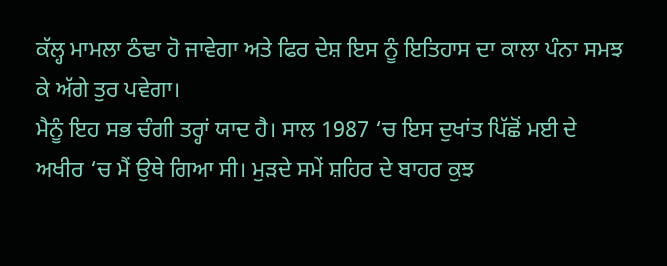ਕੱਲ੍ਹ ਮਾਮਲਾ ਠੰਢਾ ਹੋ ਜਾਵੇਗਾ ਅਤੇ ਫਿਰ ਦੇਸ਼ ਇਸ ਨੂੰ ਇਤਿਹਾਸ ਦਾ ਕਾਲਾ ਪੰਨਾ ਸਮਝ ਕੇ ਅੱਗੇ ਤੁਰ ਪਵੇਗਾ।
ਮੈਨੂੰ ਇਹ ਸਭ ਚੰਗੀ ਤਰ੍ਹਾਂ ਯਾਦ ਹੈ। ਸਾਲ 1987 ‘ਚ ਇਸ ਦੁਖਾਂਤ ਪਿੱਛੋਂ ਮਈ ਦੇ ਅਖੀਰ ‘ਚ ਮੈਂ ਉਥੇ ਗਿਆ ਸੀ। ਮੁੜਦੇ ਸਮੇਂ ਸ਼ਹਿਰ ਦੇ ਬਾਹਰ ਕੁਝ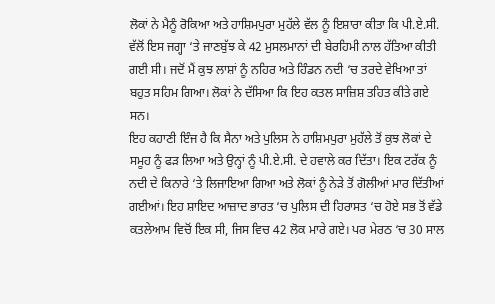ਲੋਕਾਂ ਨੇ ਮੈਨੂੰ ਰੋਕਿਆ ਅਤੇ ਹਾਸ਼ਿਮਪੁਰਾ ਮੁਹੱਲੇ ਵੱਲ ਨੂੰ ਇਸ਼ਾਰਾ ਕੀਤਾ ਕਿ ਪੀ.ਏ.ਸੀ. ਵੱਲੋਂ ਇਸ ਜਗ੍ਹਾ ‘ਤੇ ਜਾਣਬੁੱਝ ਕੇ 42 ਮੁਸਲਮਾਨਾਂ ਦੀ ਬੇਰਹਿਮੀ ਨਾਲ ਹੱਤਿਆ ਕੀਤੀ ਗਈ ਸੀ। ਜਦੋਂ ਮੈਂ ਕੁਝ ਲਾਸ਼ਾਂ ਨੂੰ ਨਹਿਰ ਅਤੇ ਹਿੰਡਨ ਨਦੀ ‘ਚ ਤਰਦੇ ਵੇਖਿਆ ਤਾਂ ਬਹੁਤ ਸਹਿਮ ਗਿਆ। ਲੋਕਾਂ ਨੇ ਦੱਸਿਆ ਕਿ ਇਹ ਕਤਲ ਸਾਜ਼ਿਸ਼ ਤਹਿਤ ਕੀਤੇ ਗਏ ਸਨ।
ਇਹ ਕਹਾਣੀ ਇੰਜ ਹੈ ਕਿ ਸੈਨਾ ਅਤੇ ਪੁਲਿਸ ਨੇ ਹਾਸ਼ਿਮਪੁਰਾ ਮੁਹੱਲੇ ਤੋਂ ਕੁਝ ਲੋਕਾਂ ਦੇ ਸਮੂਹ ਨੂੰ ਫੜ ਲਿਆ ਅਤੇ ਉਨ੍ਹਾਂ ਨੂੰ ਪੀ.ਏ.ਸੀ. ਦੇ ਹਵਾਲੇ ਕਰ ਦਿੱਤਾ। ਇਕ ਟਰੱਕ ਨੂੰ ਨਦੀ ਦੇ ਕਿਨਾਰੇ ‘ਤੇ ਲਿਜਾਇਆ ਗਿਆ ਅਤੇ ਲੋਕਾਂ ਨੂੰ ਨੇੜੇ ਤੋਂ ਗੋਲੀਆਂ ਮਾਰ ਦਿੱਤੀਆਂ ਗਈਆਂ। ਇਹ ਸ਼ਾਇਦ ਆਜ਼ਾਦ ਭਾਰਤ ‘ਚ ਪੁਲਿਸ ਦੀ ਹਿਰਾਸਤ ‘ਚ ਹੋਏ ਸਭ ਤੋਂ ਵੱਡੇ ਕਤਲੇਆਮ ਵਿਚੋਂ ਇਕ ਸੀ, ਜਿਸ ਵਿਚ 42 ਲੋਕ ਮਾਰੇ ਗਏ। ਪਰ ਮੇਰਠ ‘ਚ 30 ਸਾਲ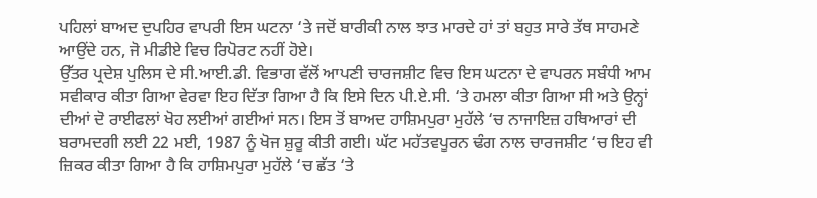ਪਹਿਲਾਂ ਬਾਅਦ ਦੁਪਹਿਰ ਵਾਪਰੀ ਇਸ ਘਟਨਾ ‘ਤੇ ਜਦੋਂ ਬਾਰੀਕੀ ਨਾਲ ਝਾਤ ਮਾਰਦੇ ਹਾਂ ਤਾਂ ਬਹੁਤ ਸਾਰੇ ਤੱਥ ਸਾਹਮਣੇ ਆਉਂਦੇ ਹਨ, ਜੋ ਮੀਡੀਏ ਵਿਚ ਰਿਪੋਰਟ ਨਹੀਂ ਹੋਏ।
ਉੱਤਰ ਪ੍ਰਦੇਸ਼ ਪੁਲਿਸ ਦੇ ਸੀ.ਆਈ.ਡੀ. ਵਿਭਾਗ ਵੱਲੋਂ ਆਪਣੀ ਚਾਰਜਸ਼ੀਟ ਵਿਚ ਇਸ ਘਟਨਾ ਦੇ ਵਾਪਰਨ ਸਬੰਧੀ ਆਮ ਸਵੀਕਾਰ ਕੀਤਾ ਗਿਆ ਵੇਰਵਾ ਇਹ ਦਿੱਤਾ ਗਿਆ ਹੈ ਕਿ ਇਸੇ ਦਿਨ ਪੀ.ਏ.ਸੀ. ‘ਤੇ ਹਮਲਾ ਕੀਤਾ ਗਿਆ ਸੀ ਅਤੇ ਉਨ੍ਹਾਂ ਦੀਆਂ ਦੋ ਰਾਈਫਲਾਂ ਖੋਹ ਲਈਆਂ ਗਈਆਂ ਸਨ। ਇਸ ਤੋਂ ਬਾਅਦ ਹਾਸ਼ਿਮਪੁਰਾ ਮੁਹੱਲੇ ‘ਚ ਨਾਜਾਇਜ਼ ਹਥਿਆਰਾਂ ਦੀ ਬਰਾਮਦਗੀ ਲਈ 22 ਮਈ, 1987 ਨੂੰ ਖੋਜ ਸ਼ੁਰੂ ਕੀਤੀ ਗਈ। ਘੱਟ ਮਹੱਤਵਪੂਰਨ ਢੰਗ ਨਾਲ ਚਾਰਜਸ਼ੀਟ ‘ਚ ਇਹ ਵੀ ਜ਼ਿਕਰ ਕੀਤਾ ਗਿਆ ਹੈ ਕਿ ਹਾਸ਼ਿਮਪੁਰਾ ਮੁਹੱਲੇ ‘ਚ ਛੱਤ ‘ਤੇ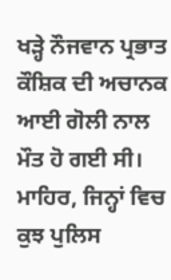ਖੜ੍ਹੇ ਨੌਜਵਾਨ ਪ੍ਰਭਾਤ ਕੌਸ਼ਿਕ ਦੀ ਅਚਾਨਕ ਆਈ ਗੋਲੀ ਨਾਲ ਮੌਤ ਹੋ ਗਈ ਸੀ।
ਮਾਹਿਰ, ਜਿਨ੍ਹਾਂ ਵਿਚ ਕੁਝ ਪੁਲਿਸ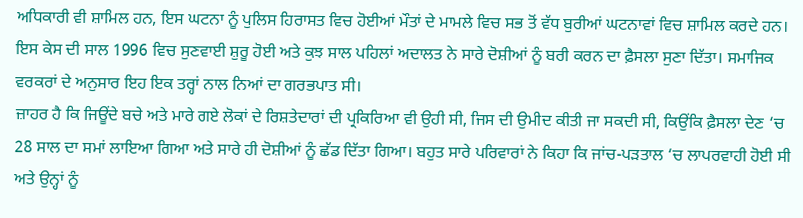ਅਧਿਕਾਰੀ ਵੀ ਸ਼ਾਮਿਲ ਹਨ, ਇਸ ਘਟਨਾ ਨੂੰ ਪੁਲਿਸ ਹਿਰਾਸਤ ਵਿਚ ਹੋਈਆਂ ਮੌਤਾਂ ਦੇ ਮਾਮਲੇ ਵਿਚ ਸਭ ਤੋਂ ਵੱਧ ਬੁਰੀਆਂ ਘਟਨਾਵਾਂ ਵਿਚ ਸ਼ਾਮਿਲ ਕਰਦੇ ਹਨ। ਇਸ ਕੇਸ ਦੀ ਸਾਲ 1996 ਵਿਚ ਸੁਣਵਾਈ ਸ਼ੁਰੂ ਹੋਈ ਅਤੇ ਕੁਝ ਸਾਲ ਪਹਿਲਾਂ ਅਦਾਲਤ ਨੇ ਸਾਰੇ ਦੋਸ਼ੀਆਂ ਨੂੰ ਬਰੀ ਕਰਨ ਦਾ ਫ਼ੈਸਲਾ ਸੁਣਾ ਦਿੱਤਾ। ਸਮਾਜਿਕ ਵਰਕਰਾਂ ਦੇ ਅਨੁਸਾਰ ਇਹ ਇਕ ਤਰ੍ਹਾਂ ਨਾਲ ਨਿਆਂ ਦਾ ਗਰਭਪਾਤ ਸੀ।
ਜ਼ਾਹਰ ਹੈ ਕਿ ਜਿਊਂਦੇ ਬਚੇ ਅਤੇ ਮਾਰੇ ਗਏ ਲੋਕਾਂ ਦੇ ਰਿਸ਼ਤੇਦਾਰਾਂ ਦੀ ਪ੍ਰਕਿਰਿਆ ਵੀ ਉਹੀ ਸੀ, ਜਿਸ ਦੀ ਉਮੀਦ ਕੀਤੀ ਜਾ ਸਕਦੀ ਸੀ, ਕਿਉਂਕਿ ਫ਼ੈਸਲਾ ਦੇਣ ‘ਚ 28 ਸਾਲ ਦਾ ਸਮਾਂ ਲਾਇਆ ਗਿਆ ਅਤੇ ਸਾਰੇ ਹੀ ਦੋਸ਼ੀਆਂ ਨੂੰ ਛੱਡ ਦਿੱਤਾ ਗਿਆ। ਬਹੁਤ ਸਾਰੇ ਪਰਿਵਾਰਾਂ ਨੇ ਕਿਹਾ ਕਿ ਜਾਂਚ-ਪੜਤਾਲ ‘ਚ ਲਾਪਰਵਾਹੀ ਹੋਈ ਸੀ ਅਤੇ ਉਨ੍ਹਾਂ ਨੂੰ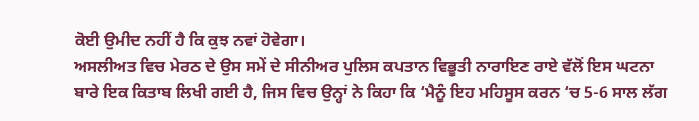ਕੋਈ ਉਮੀਦ ਨਹੀਂ ਹੈ ਕਿ ਕੁਝ ਨਵਾਂ ਹੋਵੇਗਾ।
ਅਸਲੀਅਤ ਵਿਚ ਮੇਰਠ ਦੇ ਉਸ ਸਮੇਂ ਦੇ ਸੀਨੀਅਰ ਪੁਲਿਸ ਕਪਤਾਨ ਵਿਭੂਤੀ ਨਾਰਾਇਣ ਰਾਏ ਵੱਲੋਂ ਇਸ ਘਟਨਾ ਬਾਰੇ ਇਕ ਕਿਤਾਬ ਲਿਖੀ ਗਈ ਹੈ, ਜਿਸ ਵਿਚ ਉਨ੍ਹਾਂ ਨੇ ਕਿਹਾ ਕਿ ‘ਮੈਨੂੰ ਇਹ ਮਹਿਸੂਸ ਕਰਨ ‘ਚ 5-6 ਸਾਲ ਲੱਗ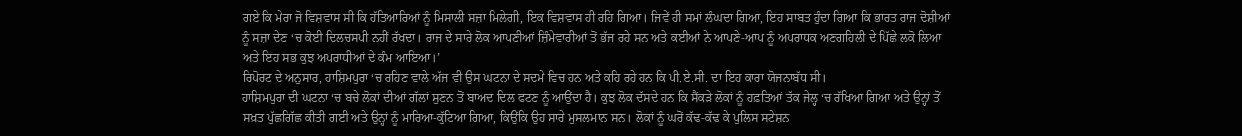ਗਏ ਕਿ ਮੇਰਾ ਜੋ ਵਿਸ਼ਵਾਸ ਸੀ ਕਿ ਹੱਤਿਆਰਿਆਂ ਨੂੰ ਮਿਸਾਲੀ ਸਜ਼ਾ ਮਿਲੇਗੀ, ਇਕ ਵਿਸ਼ਵਾਸ ਹੀ ਰਹਿ ਗਿਆ। ਜਿਵੇਂ ਹੀ ਸਮਾਂ ਲੰਘਦਾ ਗਿਆ, ਇਹ ਸਾਬਤ ਹੁੰਦਾ ਗਿਆ ਕਿ ਭਾਰਤ ਰਾਜ ਦੋਸ਼ੀਆਂ ਨੂੰ ਸਜ਼ਾ ਦੇਣ ‘ਚ ਕੋਈ ਦਿਲਚਸਪੀ ਨਹੀਂ ਰੱਖਦਾ। ਰਾਜ ਦੇ ਸਾਰੇ ਲੋਕ ਆਪਣੀਆਂ ਜ਼ਿੰਮੇਵਾਰੀਆਂ ਤੋਂ ਭੱਜ ਰਹੇ ਸਨ ਅਤੇ ਕਈਆਂ ਨੇ ਆਪਣੇ-ਆਪ ਨੂੰ ਅਪਰਾਧਕ ਅਣਗਹਿਲੀ ਦੇ ਪਿੱਛੇ ਲਕੋ ਲਿਆ ਅਤੇ ਇਹ ਸਭ ਕੁਝ ਅਪਰਾਧੀਆਂ ਦੇ ਕੰਮ ਆਇਆ।’
ਰਿਪੋਰਟ ਦੇ ਅਨੁਸਾਰ, ਹਾਸ਼ਿਮਪੁਰਾ ‘ਚ ਰਹਿਣ ਵਾਲੇ ਅੱਜ ਵੀ ਉਸ ਘਟਨਾ ਦੇ ਸਦਮੇ ਵਿਚ ਹਨ ਅਤੇ ਕਹਿ ਰਹੇ ਹਨ ਕਿ ਪੀ.ਏ.ਸੀ. ਦਾ ਇਹ ਕਾਰਾ ਯੋਜਨਾਬੱਧ ਸੀ।
ਹਾਸ਼ਿਮਪੁਰਾ ਦੀ ਘਟਨਾ ‘ਚ ਬਚੇ ਲੋਕਾਂ ਦੀਆਂ ਗੱਲਾਂ ਸੁਣਨ ਤੋਂ ਬਾਅਦ ਦਿਲ ਫਟਣ ਨੂੰ ਆਉਂਦਾ ਹੈ। ਕੁਝ ਲੋਕ ਦੱਸਦੇ ਹਨ ਕਿ ਸੈਂਕੜੇ ਲੋਕਾਂ ਨੂੰ ਹਫ਼ਤਿਆਂ ਤੱਕ ਜੇਲ੍ਹ ‘ਚ ਰੱਖਿਆ ਗਿਆ ਅਤੇ ਉਨ੍ਹਾਂ ਤੋਂ ਸਖ਼ਤ ਪੁੱਛਗਿੱਛ ਕੀਤੀ ਗਈ ਅਤੇ ਉਨ੍ਹਾਂ ਨੂੰ ਮਾਰਿਆ-ਕੁੱਟਿਆ ਗਿਆ, ਕਿਉਂਕਿ ਉਹ ਸਾਰੇ ਮੁਸਲਮਾਨ ਸਨ। ਲੋਕਾਂ ਨੂੰ ਘਰੋਂ ਕੱਢ-ਕੱਢ ਕੇ ਪੁਲਿਸ ਸਟੇਸ਼ਨ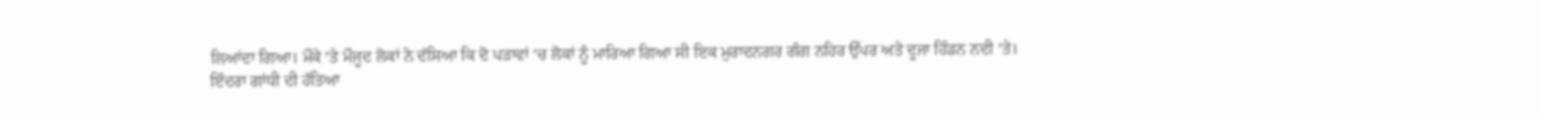ਲਿਆਂਦਾ ਗਿਆ। ਮੌਕੇ ‘ਤੇ ਮੌਜੂਦ ਲੋਕਾਂ ਨੇ ਦੱਸਿਆ ਕਿ ਦੋ ਪੜਾਵਾਂ ‘ਚ ਲੋਕਾਂ ਨੂੰ ਮਾਰਿਆ ਗਿਆ ਸੀ ਇਕ ਮੁਰਾਦਨਗਰ ਗੰਗ ਨਹਿਰ ਉੱਪਰ ਅਤੇ ਦੂਜਾ ਹਿੰਡਨ ਨਦੀ ‘ਤੇ।
ਇੰਦਰਾ ਗਾਂਧੀ ਦੀ ਹੱਤਿਆ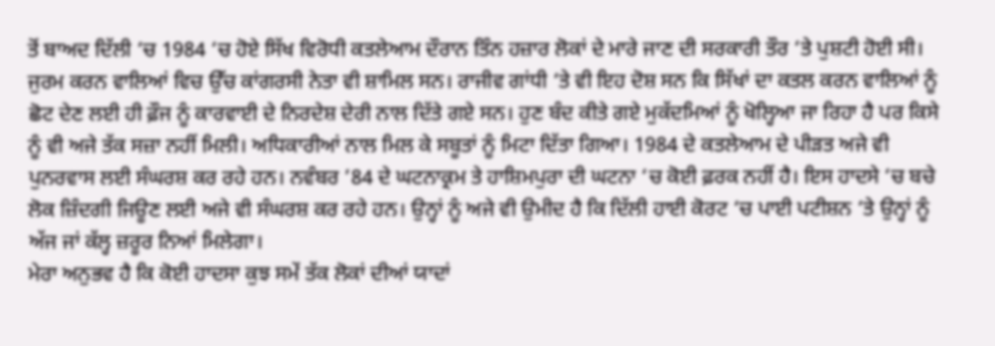ਤੋਂ ਬਾਅਦ ਦਿੱਲੀ ‘ਚ 1984 ‘ਚ ਹੋਏ ਸਿੱਖ ਵਿਰੋਧੀ ਕਤਲੇਆਮ ਦੌਰਾਨ ਤਿੰਨ ਹਜ਼ਾਰ ਲੋਕਾਂ ਦੇ ਮਾਰੇ ਜਾਣ ਦੀ ਸਰਕਾਰੀ ਤੌਰ ‘ਤੇ ਪੁਸ਼ਟੀ ਹੋਈ ਸੀ। ਜੁਰਮ ਕਰਨ ਵਾਲਿਆਂ ਵਿਚ ਉੱਚ ਕਾਂਗਰਸੀ ਨੇਤਾ ਵੀ ਸ਼ਾਮਿਲ ਸਨ। ਰਾਜੀਵ ਗਾਂਧੀ ‘ਤੇ ਵੀ ਇਹ ਦੋਸ਼ ਸਨ ਕਿ ਸਿੱਖਾਂ ਦਾ ਕਤਲ ਕਰਨ ਵਾਲਿਆਂ ਨੂੰ ਛੋਟ ਦੇਣ ਲਈ ਹੀ ਫ਼ੌਜ ਨੂੰ ਕਾਰਵਾਈ ਦੇ ਨਿਰਦੇਸ਼ ਦੇਰੀ ਨਾਲ ਦਿੱਤੇ ਗਏ ਸਨ। ਹੁਣ ਬੰਦ ਕੀਤੇ ਗਏ ਮੁਕੱਦਮਿਆਂ ਨੂੰ ਖੋਲ੍ਹਿਆ ਜਾ ਰਿਹਾ ਹੈ ਪਰ ਕਿਸੇ ਨੂੰ ਵੀ ਅਜੇ ਤੱਕ ਸਜ਼ਾ ਨਹੀਂ ਮਿਲੀ। ਅਧਿਕਾਰੀਆਂ ਨਾਲ ਮਿਲ ਕੇ ਸਬੂਤਾਂ ਨੂੰ ਮਿਟਾ ਦਿੱਤਾ ਗਿਆ। 1984 ਦੇ ਕਤਲੇਆਮ ਦੇ ਪੀੜਤ ਅਜੇ ਵੀ ਪੁਨਰਵਾਸ ਲਈ ਸੰਘਰਸ਼ ਕਰ ਰਹੇ ਹਨ। ਨਵੰਬਰ ’84 ਦੇ ਘਟਨਾਕ੍ਰਮ ਤੇ ਹਾਸ਼ਿਮਪੁਰਾ ਦੀ ਘਟਨਾ ‘ਚ ਕੋਈ ਫ਼ਰਕ ਨਹੀਂ ਹੈ। ਇਸ ਹਾਦਸੇ ‘ਚ ਬਚੇ ਲੋਕ ਜ਼ਿੰਦਗੀ ਜਿਊਣ ਲਈ ਅਜੇ ਵੀ ਸੰਘਰਸ਼ ਕਰ ਰਹੇ ਹਨ। ਉਨ੍ਹਾਂ ਨੂੰ ਅਜੇ ਵੀ ਉਮੀਦ ਹੈ ਕਿ ਦਿੱਲੀ ਹਾਈ ਕੋਰਟ ‘ਚ ਪਾਈ ਪਟੀਸ਼ਨ ‘ਤੇ ਉਨ੍ਹਾਂ ਨੂੰ ਅੱਜ ਜਾਂ ਕੱਲ੍ਹ ਜ਼ਰੂਰ ਨਿਆਂ ਮਿਲੇਗਾ।
ਮੇਰਾ ਅਨੁਭਵ ਹੈ ਕਿ ਕੋਈ ਹਾਦਸਾ ਕੁਝ ਸਮੇਂ ਤੱਕ ਲੋਕਾਂ ਦੀਆਂ ਯਾਦਾਂ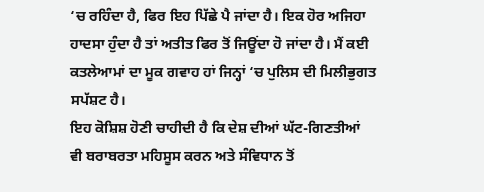‘ਚ ਰਹਿੰਦਾ ਹੈ, ਫਿਰ ਇਹ ਪਿੱਛੇ ਪੈ ਜਾਂਦਾ ਹੈ। ਇਕ ਹੋਰ ਅਜਿਹਾ ਹਾਦਸਾ ਹੁੰਦਾ ਹੈ ਤਾਂ ਅਤੀਤ ਫਿਰ ਤੋਂ ਜਿਊਂਦਾ ਹੋ ਜਾਂਦਾ ਹੈ। ਮੈਂ ਕਈ ਕਤਲੇਆਮਾਂ ਦਾ ਮੂਕ ਗਵਾਹ ਹਾਂ ਜਿਨ੍ਹਾਂ ‘ਚ ਪੁਲਿਸ ਦੀ ਮਿਲੀਭੁਗਤ ਸਪੱਸ਼ਟ ਹੈ।
ਇਹ ਕੋਸ਼ਿਸ਼ ਹੋਣੀ ਚਾਹੀਦੀ ਹੈ ਕਿ ਦੇਸ਼ ਦੀਆਂ ਘੱਟ-ਗਿਣਤੀਆਂ ਵੀ ਬਰਾਬਰਤਾ ਮਹਿਸੂਸ ਕਰਨ ਅਤੇ ਸੰਵਿਧਾਨ ਤੋਂ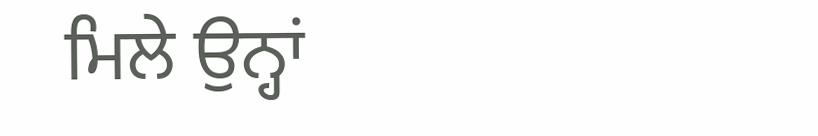ਮਿਲੇ ਉਨ੍ਹਾਂ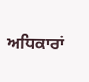ਅਧਿਕਾਰਾਂ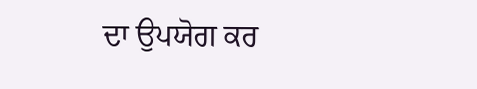ਦਾ ਉਪਯੋਗ ਕਰ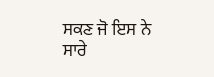ਸਕਣ ਜੋ ਇਸ ਨੇ ਸਾਰੇ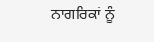ਨਾਗਰਿਕਾਂ ਨੂੰ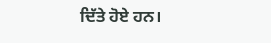ਦਿੱਤੇ ਹੋਏ ਹਨ।